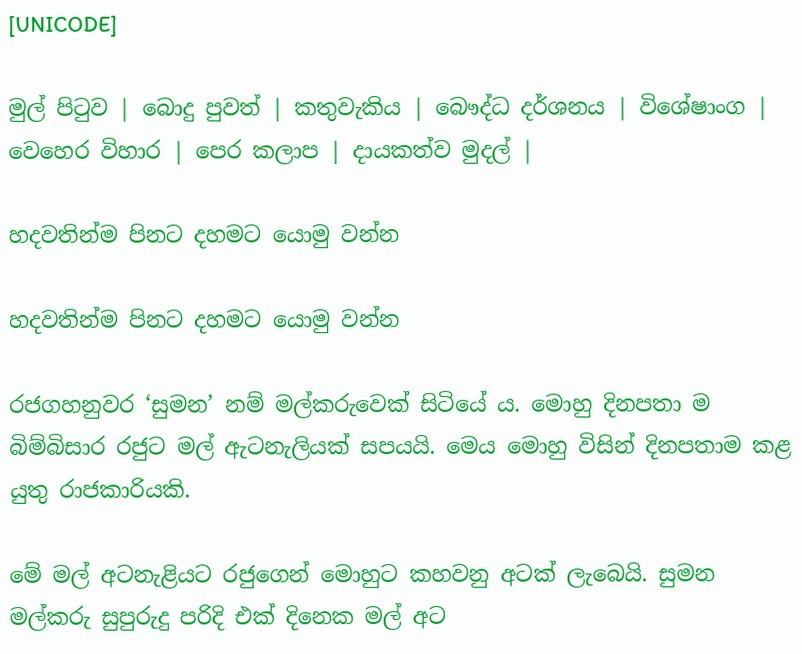[UNICODE]

මුල් පිටුව | බොදු පුවත් | කතුවැකිය | බෞද්ධ දර්ශනය | විශේෂාංග | වෙහෙර විහාර | පෙර කලාප | දායකත්ව මුදල් |

හදවතින්ම පිනට දහමට යොමු වන්න

හදවතින්ම පිනට දහමට යොමු වන්න

රජගහනුවර ‘සුමන’ නම් මල්කරුවෙක් සිටියේ ය. මොහු දිනපතා ම බිම්බිසාර රජුට මල් ඇටනැලියක් සපයයි. මෙය මොහු විසින් දිනපතාම කළ යුතු රාජකාරියකි.

මේ මල් අටනැළියට රජුගෙන් මොහුට කහවනු අටක් ලැබෙයි. සුමන මල්කරු සුපුරුදු පරිදි එක් දිනෙක මල් අට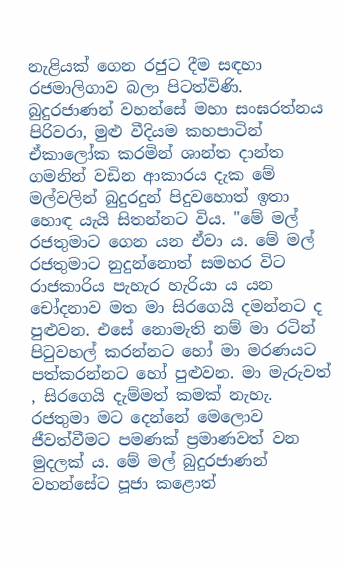නැළියක් ගෙන රජුට දීම සඳහා රජමාලිගාව බලා පිටත්විණි. බුදුරජාණන් වහන්සේ මහා සංඝරත්නය පිරිවරා, මුළු වීදියම කහපාටින් ඒකාලෝක කරමින් ශාන්ත දාන්ත ගමනින් වඩින ආකාරය දැක මේ මල්වලින් බුදුරදුන් පිදුවහොත් ඉතා හොඳ යැයි සිතන්නට විය. "මේ මල් රජතුමාට ගෙන යන ඒවා ය. මේ මල් රජතුමාට නුදුන්නොත් සමහර විට රාජකාරිය පැහැර හැරියා ය යන චෝදනාව මත මා සිරගෙයි දමන්නට ද පුළුවන. එසේ නොමැති නම් මා රටින් පිටුවහල් කරන්නට හෝ මා මරණයට පත්කරන්නට හෝ පුළුවන. මා මැරුවත් , සිරගෙයි දැම්මත් කමක් නැහැ. රජතුමා මට දෙන්නේ මෙලොව ජීවත්වීමට පමණක් ප්‍රමාණවත් වන මුදලක් ය. මේ මල් බුදුරජාණන් වහන්සේට පූජා කළොත්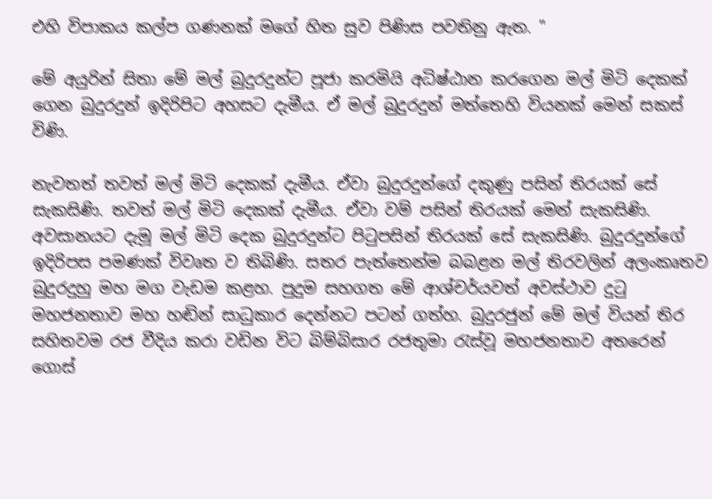එහි විපාකය කල්ප ගණනක් මගේ හිත සුව පිණිස පවතිනු ඇත. "

මේ අයුරින් සිතා මේ මල් බුදුරදුන්ට පූජා කරමියි අධිෂ්ඨාන කරගෙන මල් මිටි දෙකක් ගෙන බුදුරදුන් ඉදිරිපිට අහසට දැමීය. ඒ මල් බුදුරදුන් මත්තෙහි වියනක් මෙන් සකස් විණි.

නැවතත් තවත් මල් මිටි දෙකක් දැමීය. ඒවා බුදුරදුන්ගේ දකුණු පසින් තිරයක් සේ සැකසිණි. තවත් මල් මිටි දෙකක් දැමීය. ඒවා වම් පසින් තිරයක් මෙන් සැකසිණි. අවසානයට දැමූ මල් මිටි දෙක බුදුරදුන්ට පිටුපසින් තිරයක් සේ සැකසිණි. බුදුරදුන්ගේ ඉදිරිපස පමණක් විවෘත ව තිබිණි. සතර පැත්තෙන්ම බබළන මල් තිරවලින් අලංකෘතව බුදුරදුහු මහ මග වැඩම කළහ. පුදුම සහගත මේ ආශ්චර්යවත් අවස්ථාව දුටු මහජනතාව මහ හඬින් සාධුකාර දෙන්නට පටන් ගත්හ. බුදුරජුන් මේ මල් වියන් තිර සහිතවම රජ වීදිය කරා වඩින විට බිම්බිසාර රජතුමා රැස්වූ මහජනතාව අතරෙන් ගොස්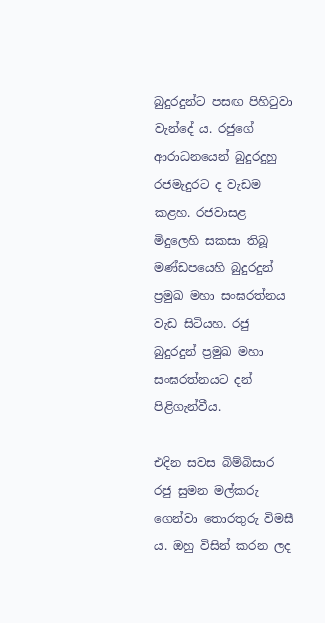බුදුරදුන්ට පසඟ පිහිටුවා වැන්දේ ය. රජුගේ ආරාධනයෙන් බුදුරදුහු රජමැදුරට ද වැඩම කළහ. රජවාසළ මිදුලෙහි සකසා තිබූ මණ්ඩපයෙහි බුදුරදුන් ප්‍රමුඛ මහා සංඝරත්නය වැඩ සිටියහ. රජු බුදුරදුන් ප්‍රමුඛ මහා සංඝරත්නයට දන් පිළිගැන්වීය.

එදින සවස බිම්බිසාර රජු සුමන මල්කරු ගෙන්වා තොරතුරු විමසී ය. ඔහු විසින් කරන ලද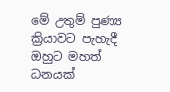මේ උතුම් පුණ්‍ය ක්‍රියාවට පැහැදී ඔහුට මහත් ධනයක්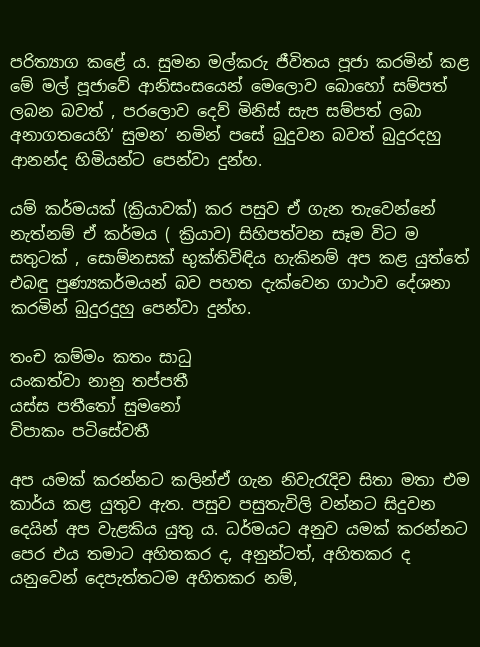පරිත්‍යාග කළේ ය. සුමන මල්කරු ජීවිතය පූජා කරමින් කළ මේ මල් පූජාවේ ආනිසංසයෙන් මෙලොව බොහෝ සම්පත් ලබන බවත් , පරලොව දෙව් මිනිස් සැප සම්පත් ලබා අනාගතයෙහි‘ සුමන’ නමින් පසේ බුදුවන බවත් බුදුරදහු ආනන්ද හිමියන්ට පෙන්වා දුන්හ.

යම් කර්මයක් (ක්‍රියාවක්) කර පසුව ඒ ගැන තැවෙන්නේ නැත්නම් ඒ කර්මය ( ක්‍රියාව) සිහිපත්වන සෑම විට ම සතුටක් , සොම්නසක් භුක්තිවිඳිය හැකිනම් අප කළ යුත්තේ එබඳු පුණ්‍යකර්මයන් බව පහත දැක්වෙන ගාථාව දේශනා කරමින් බුදුරදුහු පෙන්වා දුන්හ.

තංච කම්මං කතං සාධු
යංකත්වා නානු තප්පතී
යස්ස පතීතෝ සුමනෝ
විපාකං පටිසේවතී

අප යමක් කරන්නට කලින්ඒ ගැන නිවැරැදිව සිතා මතා එම කාර්ය කළ යුතුව ඇත. පසුව පසුතැවිලි වන්නට සිදුවන දෙයින් අප වැළකිය යුතු ය. ධර්මයට අනුව යමක් කරන්නට පෙර එය තමාට අහිතකර ද, අනුන්ටත්, අහිතකර ද යනුවෙන් දෙපැත්තටම අහිතකර නම්,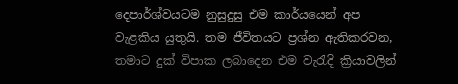දෙපාර්ශ්වයටම නුසුදුසු එම කාර්යයෙන් අප වැළකිය යුතුයි. තම ජීවිතයට ප්‍රශ්න ඇතිකරවන, තමාට දුක් විපාක ලබාදෙන එම වැරැදි ක්‍රියාවලින්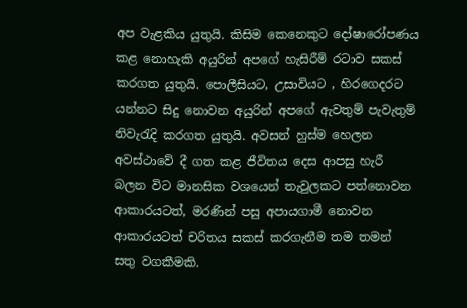අප වැළකිය යුතුයි. කිසිම කෙනෙකුට දෝෂාරෝපණය කළ නොහැකි අයුරින් අපගේ හැසිරීම් රටාව සකස් කරගත යුතුයි. පොලීසියට, උසාවියට , හිරගෙදරට යන්නට සිදු නොවන අයුරින් අපගේ ඇවතුම් පැවැතුම් නිවැරැදි කරගත යුතුයි. අවසන් හුස්ම හෙලන අවස්ථාවේ දී ගත කළ ජීවිතය දෙස ආපසු හැරී බලන විට මානසික වශයෙන් තැවුලකට පත්නොවන ආකාරයටත්, මරණින් පසු අපායගාමී නොවන ආකාරයටත් චරිතය සකස් කරගැනීම තම තමන් සතු වගකීමකි.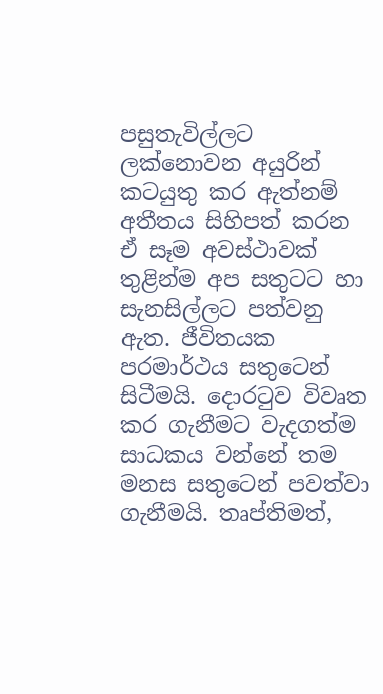පසුතැවිල්ලට ලක්නොවන අයුරින් කටයුතු කර ඇත්නම් අතීතය සිහිපත් කරන ඒ සෑම අවස්ථාවක් තුළින්ම අප සතුටට හා සැනසිල්ලට පත්වනු ඇත. ජීවිතයක පරමාර්ථය සතුටෙන් සිටීමයි. දොරටුව විවෘත කර ගැනීමට වැදගත්ම සාධකය වන්නේ තම මනස සතුටෙන් පවත්වා ගැනීමයි. තෘප්තිමත්,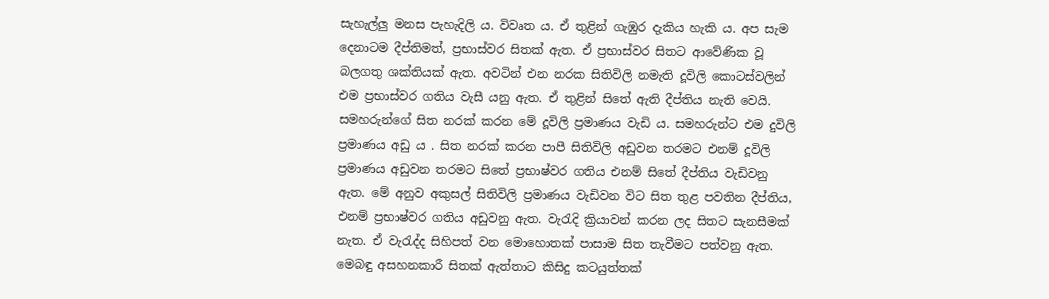සැහැල්ලු මනස පැහැදිලි ය. විවෘත ය. ඒ තුළින් ගැඹුර දැකිය හැකි ය. අප සැම දෙනාටම දීප්තිමත්, ප්‍රභාස්වර සිතක් ඇත. ඒ ප්‍රභාස්වර සිතට ආවේණික වූ බලගතු ශක්තියක් ඇත. අවටින් එන නරක සිතිවිලි නමැති දූවිලි කොටස්වලින් එම ප්‍රභාස්වර ගතිය වැසී යනු ඇත. ඒ තුළින් සිතේ ඇති දීප්තිය නැති වෙයි. සමහරුන්ගේ සිත නරක් කරන මේ දූවිලි ප්‍රමාණය වැඩි ය. සමහරුන්ට එම දුවිලි ප්‍රමාණය අඩු ය . සිත නරක් කරන පාපී සිතිවිලි අඩුවන තරමට එනම් දූවිලි ප්‍රමාණය අඩුවන තරමට සිතේ ප්‍රභාෂ්වර ගතිය එනම් සිතේ දීප්තිය වැඩිවනු ඇත. මේ අනුව අකුසල් සිතිවිලි ප්‍රමාණය වැඩිවන විට සිත තුළ පවතින දීප්තිය, එනම් ප්‍රභාෂ්වර ගතිය අඩුවනු ඇත. වැරැදි ක්‍රියාවන් කරන ලද සිතට සැනසීමක් නැත. ඒ වැරැද්ද සිහිපත් වන මොහොතක් පාසාම සිත තැවීමට පත්වනු ඇත. මෙබඳු අසහනකාරී සිතක් ඇත්තාට කිසිදු කටයුත්තක්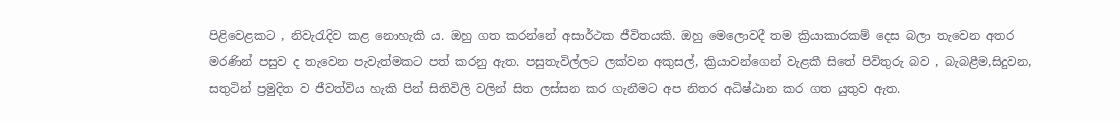පිළිවෙළකට , නිවැරැදිව කළ නොහැකි ය. ඔහු ගත කරන්නේ අසාර්ථක ජීවිතයකි. ඔහු මෙලොවදී තම ක්‍රියාකාරකම් දෙස බලා තැවෙන අතර මරණින් පසුව ද තැවෙන පැවැත්මකට පත් කරනු ඇත. පසුතැවිල්ලට ලක්වන අකුසල්, ක්‍රියාවන්ගෙන් වැළකී සිතේ පිවිතුරු බව , බැබළීම,සිදුවන, සතුටින් ප්‍රමුදිත ව ජීවත්විය හැකි පින් සිතිවිලි වලින් සිත ලස්සන කර ගැනීමට අප නිතර අධිෂ්ඨාන කර ගත යුතුව ඇත.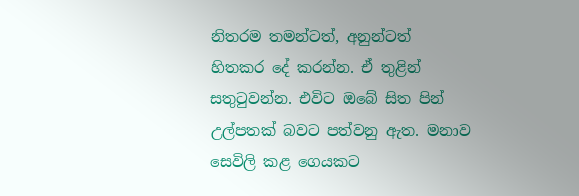නිතරම තමන්ටත්, අනුන්ටත් හිතකර දේ කරන්න. ඒ තුළින් සතුටුවන්න. එවිට ඔබේ සිත පින් උල්පතක් බවට පත්වනු ඇත. මනාව සෙවිලි කළ ගෙයකට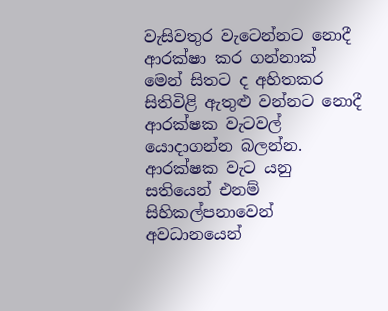වැසිවතුර වැටෙන්නට නොදී ආරක්ෂා කර ගන්නාක් මෙන් සිතට ද අහිතකර සිතිවිළි ඇතුළු වන්නට නොදී ආරක්ෂක වැටවල් යොදාගන්න බලන්න. ආරක්ෂක වැට යනු සතියෙන් එනම් සිහිකල්පනාවෙන් අවධානයෙන්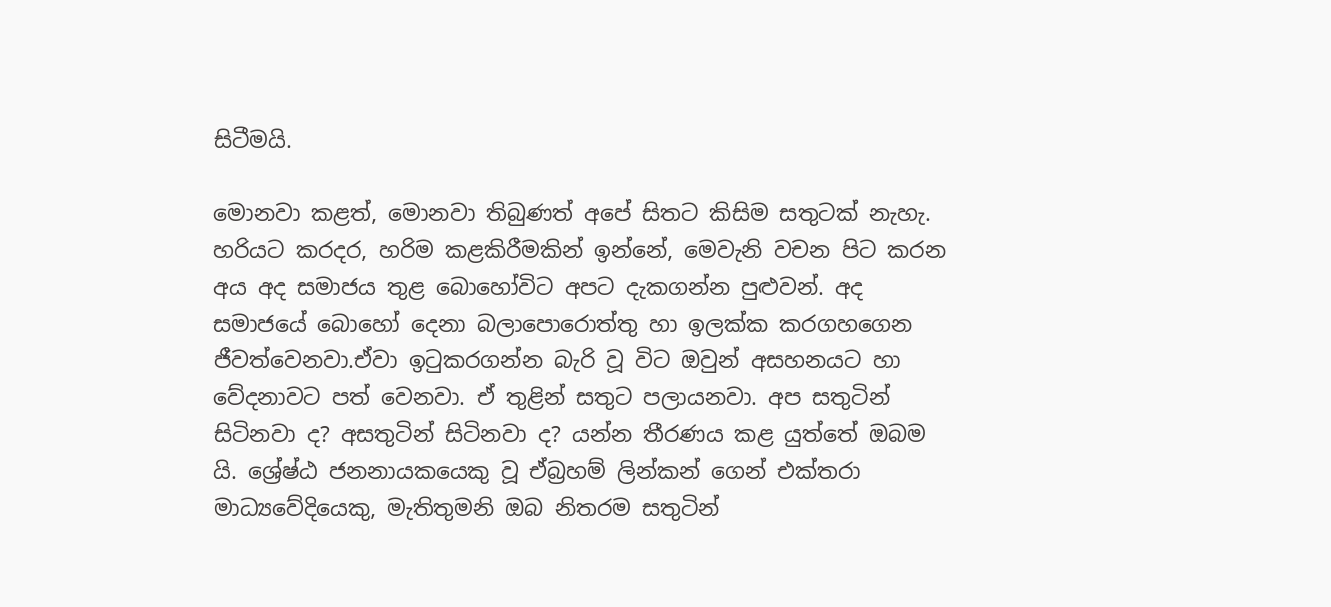සිටීමයි.

මොනවා කළත්, මොනවා තිබුණත් අපේ සිතට කිසිම සතුටක් නැහැ. හරියට කරදර, හරිම කළකිරීමකින් ඉන්නේ, මෙවැනි වචන පිට කරන අය අද සමාජය තුළ බොහෝවිට අපට දැකගන්න පුළුවන්. අද සමාජයේ බොහෝ දෙනා බලාපොරොත්තු හා ඉලක්ක කරගහගෙන ජීවත්වෙනවා.ඒවා ඉටුකරගන්න බැරි වූ විට ඔවුන් අසහනයට හා වේදනාවට පත් වෙනවා. ඒ තුළින් සතුට පලායනවා. අප සතුටින් සිටිනවා ද? අසතුටින් සිටිනවා ද? යන්න තීරණය කළ යුත්තේ ඔබම යි. ශ්‍රේෂ්ඨ ජනනායකයෙකු වූ ඒබ්‍රහම් ලින්කන් ගෙන් එක්තරා මාධ්‍යවේදියෙකු, මැතිතුමනි ඔබ නිතරම සතුටින්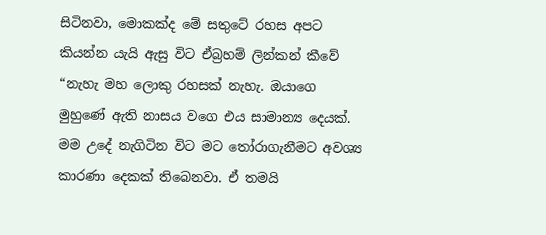සිටිනවා, මොකක්ද මේ සතුටේ රහස අපට කියන්න යැයි ඇසු විට ඒබ්‍රහම් ලින්කන් කීවේ “නැහැ මහ ලොකු රහසක් නැහැ. ඔයාගෙ මුහුණේ ඇති නාසය වගෙ එය සාමාන්‍ය දෙයක්. මම උදේ නැගිටින විට මට තෝරාගැනීමට අවශ්‍ය කාරණා දෙකක් තිබෙනවා. ඒ තමයි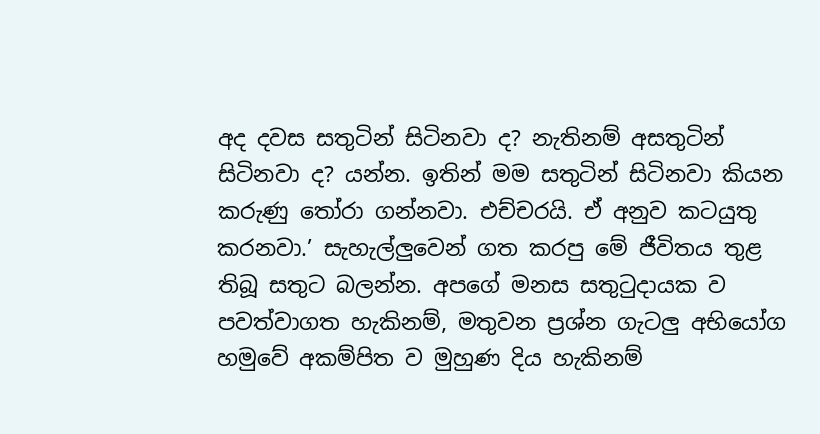අද දවස සතුටින් සිටිනවා ද? නැතිනම් අසතුටින් සිටිනවා ද? යන්න. ඉතින් මම සතුටින් සිටිනවා කියන කරුණු තෝරා ගන්නවා. එච්චරයි. ඒ අනුව කටයුතු කරනවා.’ සැහැල්ලුවෙන් ගත කරපු මේ ජීවිතය තුළ තිබූ සතුට බලන්න. අපගේ මනස සතුටුදායක ව පවත්වාගත හැකිනම්, මතුවන ප්‍රශ්න ගැටලු අභියෝග හමුවේ අකම්පිත ව මුහුණ දිය හැකිනම්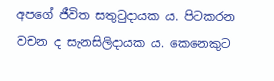අපගේ ජීවිත සතුටුදායක ය. පිටකරන වචන ද සැනසිලිදායක ය. කෙනෙකුට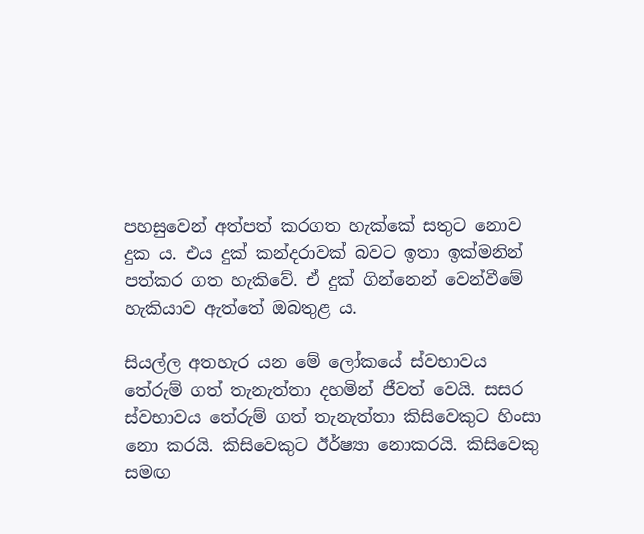පහසුවෙන් අත්පත් කරගත හැක්කේ සතුට නොව දුක ය. එය දුක් කන්දරාවක් බවට ඉතා ඉක්මනින් පත්කර ගත හැකිවේ. ඒ දුක් ගින්නෙන් වෙන්වීමේ හැකියාව ඇත්තේ ඔබතුළ ය.

සියල්ල අතහැර යන මේ ලෝකයේ ස්වභාවය තේරුම් ගත් තැනැත්තා දහමින් ජීවත් වෙයි. සසර ස්වභාවය තේරුම් ගත් තැනැත්තා කිසිවෙකුට හිංසා නො කරයි. කිසිවෙකුට ඊර්ෂ්‍යා නොකරයි. කිසිවෙකු සමඟ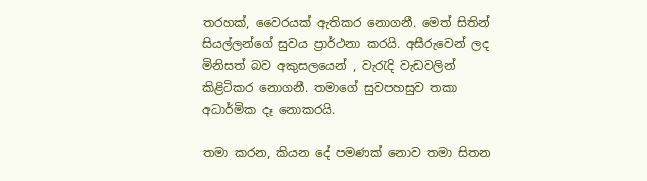තරහක්, වෛරයක් ඇතිකර නොගනී. මෙත් සිතින් සියල්ලන්ගේ සුවය ප්‍රාර්ථනා කරයි. අසීරුවෙන් ලද මිනිසත් බව අකුසලයෙන් , වැරැදි වැඩවලින් කිළිටිකර නොගනී. තමාගේ සුවපහසුව තකා අධාර්මික දෑ නොකරයි.

තමා කරන, කියන දේ පමණක් නොව තමා සිතන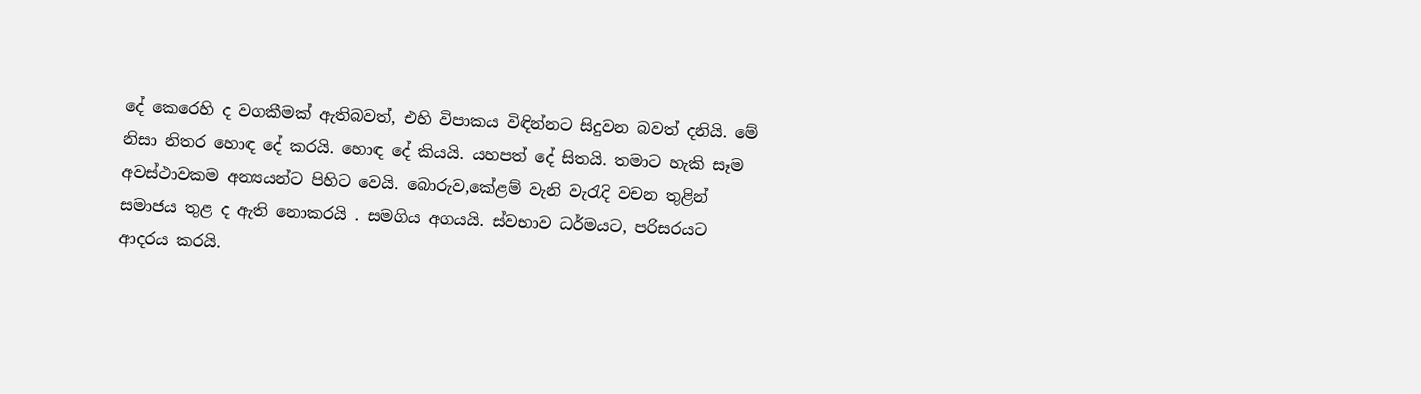දේ කෙරෙහි ද වගකීමක් ඇතිබවත්, එහි විපාකය විඳින්නට සිදුවන බවත් දනියි. මේ නිසා නිතර හොඳ දේ කරයි. හොඳ දේ කියයි. යහපත් දේ සිතයි. තමාට හැකි සෑම අවස්ථාවකම අන්‍යයන්ට පිහිට වෙයි. බොරුව,කේළම් වැනි වැරැදි වචන තුළින් සමාජය තුළ ද ඇති නොකරයි . සමගිය අගයයි. ස්වභාව ධර්මයට, පරිසරයට ආදරය කරයි.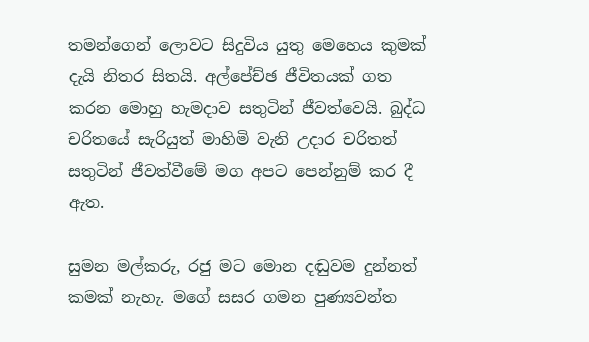තමන්ගෙන් ලොවට සිදුවිය යුතු මෙහෙය කුමක් දැයි නිතර සිතයි. අල්පේච්ඡ ජීවිතයක් ගත කරන මොහු හැමදාව සතුටින් ජීවත්වෙයි. බුද්ධ චරිතයේ සැරියුත් මාහිමි වැනි උදාර චරිතත් සතුටින් ජීවත්වීමේ මග අපට පෙන්නුම් කර දී ඇත.

සුමන මල්කරු, රජු මට මොන දඬුවම දුන්නත් කමක් නැහැ. මගේ සසර ගමන පුණ්‍යවන්ත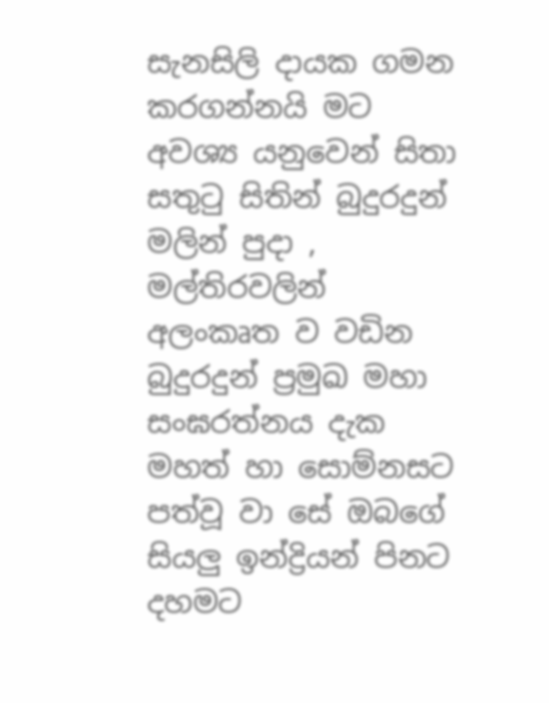සැනසිලි දායක ගමන කරගන්නයි මට අවශ්‍ය යනුවෙන් සිතා සතුටු සිතින් බුදුරදුන් මලින් පුදා , මල්තිරවලින් අලංකෘත ව වඩින බුදුරදුන් ප්‍රමුඛ මහා සංඝරත්නය දැක මහත් හා සොම්නසට පත්වූ වා සේ ඔබගේ සියලු ඉන්ද්‍රියන් පිනට දහමට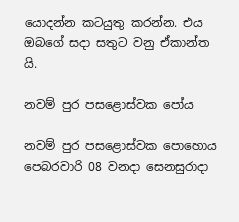යොදන්න කටයුතු කරන්න. එය ඔබගේ සදා සතුට වනු ඒකාන්ත යි.

නවම් පුර පසළොස්වක පෝය

නවම් පුර පසළොස්වක පොහොය පෙබරවාරි 08 වනදා සෙනසුරාදා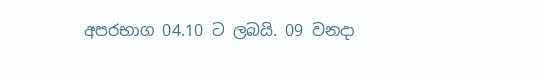අපරභාග 04.10 ට ලබයි. 09 වනදා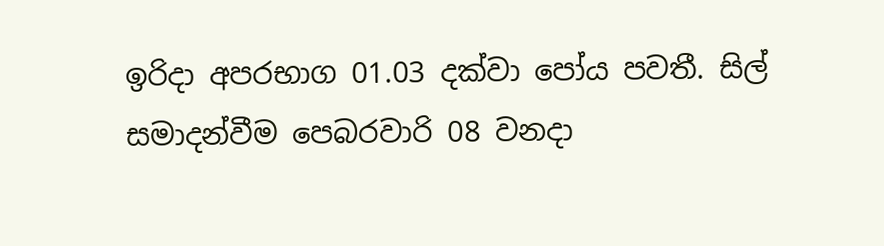ඉරිදා අපරභාග 01.03 දක්වා පෝය පවතී. සිල් සමාදන්වීම පෙබරවාරි 08 වනදා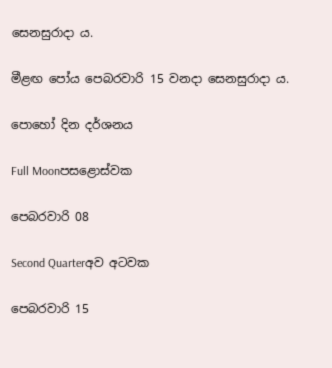සෙනසුරාදා ය.

මීළඟ පෝය පෙබරවාරි 15 වනදා සෙනසුරාදා ය.

පොහෝ දින දර්ශනය

Full Moonපසළොස්වක

පෙබරවාරි 08

Second Quarterඅව අටවක

පෙබරවාරි 15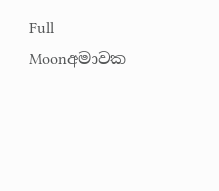Full Moonඅමාවක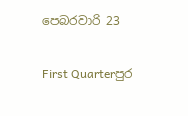පෙබරවාරි 23

First Quarterපුර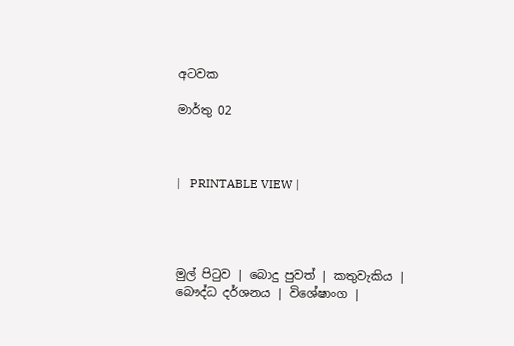අටවක

මාර්තු 02



|   PRINTABLE VIEW |




මුල් පිටුව | බොදු පුවත් | කතුවැකිය | බෞද්ධ දර්ශනය | විශේෂාංග |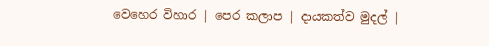වෙහෙර විහාර | පෙර කලාප | දායකත්ව මුදල් |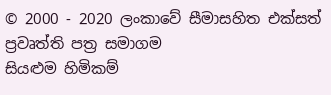© 2000 - 2020 ලංකාවේ සීමාසහිත එක්සත් ප්‍රවෘත්ති පත්‍ර සමාගම
සියළුම හිමිකම්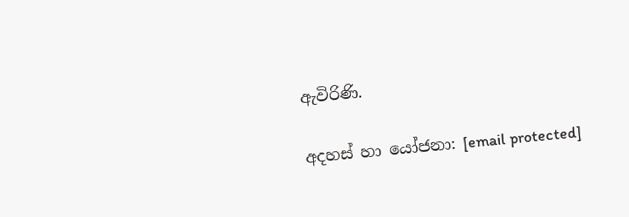ඇවිරිණි.

අදහස් හා යෝජනා: [email protected]